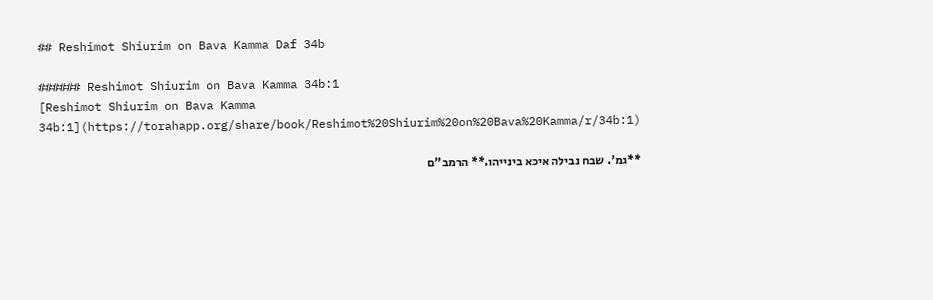## Reshimot Shiurim on Bava Kamma Daf 34b

###### Reshimot Shiurim on Bava Kamma 34b:1
[Reshimot Shiurim on Bava Kamma 34b:1](https://torahapp.org/share/book/Reshimot%20Shiurim%20on%20Bava%20Kamma/r/34b:1)

**גמ'. שבח נבילה איכא בינייהו.** הרמב"ם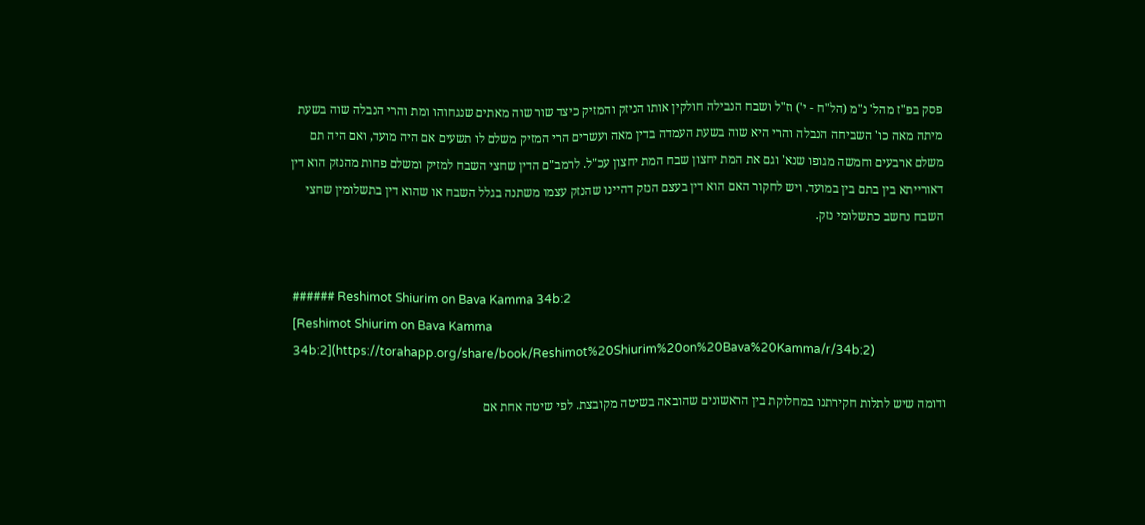פסק בפ"ז מהל' נ"מ (הל"ח - י') וז"ל ושבח הנבילה חולקין אותו הניזק והמזיק כיצד שור שוה מאתים שנגחוהו ומת והרי הנבלה שוה בשעת מיתה מאה כו' השביחה הנבלה והרי היא שוה בשעת העמדה בדין מאה ועשרים הרי המזיק משלם לו תשעים אם היה מועד, ואם היה תם משלם ארבעים וחמשה מגופו שנא' וגם את המת יחצון שבח המת יחצון עכ"ל. לרמב"ם הדין שחצי השבח למזיק ומשלם פחות מהנזק הוא דין דאורייתא בין בתם בין במועד. ויש לחקור האם הוא דין בעצם הנזק דהיינו שהנזק עצמו משתנה בגלל השבח או שהוא דין בתשלומין שחצי השבח נחשב כתשלומי נזק.


###### Reshimot Shiurim on Bava Kamma 34b:2
[Reshimot Shiurim on Bava Kamma 34b:2](https://torahapp.org/share/book/Reshimot%20Shiurim%20on%20Bava%20Kamma/r/34b:2)

ודומה שיש לתלות חקירתנו במחלוקת בין הראשונים שהובאה בשיטה מקובצת. לפי שיטה אחת אם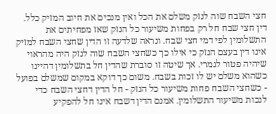חצי השבח שוה לנזק משלם את הכל ואין מנכים את חיוב המזיק כלל. דין חצי שבח חל רק בפחות משיעור כל הנזק שאז מפחיתים את התשלומין לפי דמי חצי שבח. ונראה שלדעה זו הדין שחצי השבח למזיק אינו דין בעצם הנזק כי אילו כך כשחצי השבח שוה לנזק היה מהראוי שיהיה פטור לגמרי. אך שיטה זו סוברת שהדין חל בתשלומין דהיינו כשהוא משלם יש לו זכות בשבח. משום כך דוקא במקום שמשלם בפועל - כשחצי השבח פחות משיעור כל הנזק - חל הדין דחצי השבח כדי לנכות משיעור התשלומין. אמנם הדין דשבח אינו חל להפקיע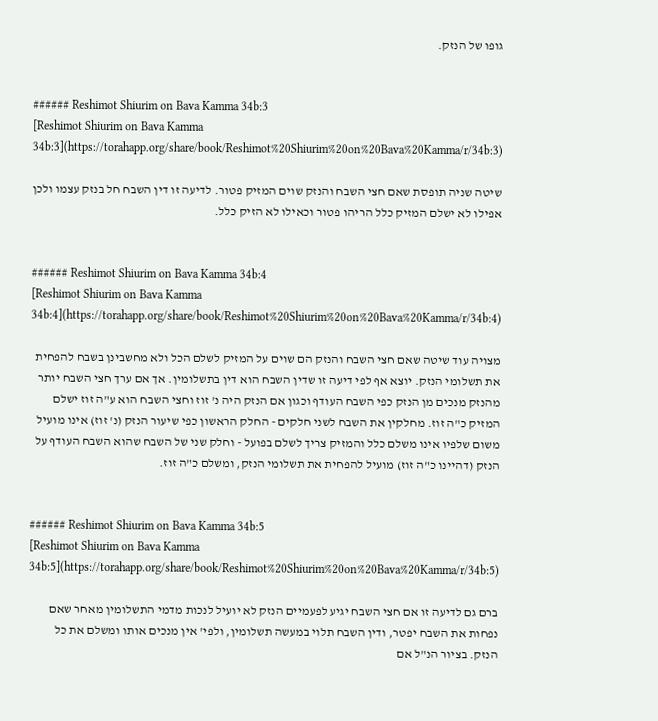גופו של הנזק.


###### Reshimot Shiurim on Bava Kamma 34b:3
[Reshimot Shiurim on Bava Kamma 34b:3](https://torahapp.org/share/book/Reshimot%20Shiurim%20on%20Bava%20Kamma/r/34b:3)

שיטה שניה תופסת שאם חצי השבח והנזק שוים המזיק פטור. לדיעה זו דין השבח חל בנזק עצמו ולכן אפילו לא ישלם המזיק כלל הריהו פטור וכאילו לא הזיק כלל.


###### Reshimot Shiurim on Bava Kamma 34b:4
[Reshimot Shiurim on Bava Kamma 34b:4](https://torahapp.org/share/book/Reshimot%20Shiurim%20on%20Bava%20Kamma/r/34b:4)

מצויה עוד שיטה שאם חצי השבח והנזק הם שוים על המזיק לשלם הכל ולא מחשבינן בשבח להפחית את תשלומי הנזק. יוצא אף לפי דיעה זו שדין השבח הוא דין בתשלומין. אך אם ערך חצי השבח יותר מהנזק מנכים מן הנזק כפי השבח העודף וכגון אם הנזק היה נ' זוז וחצי השבח הוא ע"ה זוז ישלם המזיק כ"ה זוז. מחלקין את השבח לשני חלקים - החלק הראשון כפי שיעור הנזק (נ' זוז) אינו מועיל משום שלפיו אינו משלם כלל והמזיק צריך לשלם בפועל - וחלק שני של השבח שהוא השבח העודף על הנזק (דהיינו כ"ה זוז) מועיל להפחית את תשלומי הנזק, ומשלם כ"ה זוז.


###### Reshimot Shiurim on Bava Kamma 34b:5
[Reshimot Shiurim on Bava Kamma 34b:5](https://torahapp.org/share/book/Reshimot%20Shiurim%20on%20Bava%20Kamma/r/34b:5)

ברם גם לדיעה זו אם חצי השבח יגיע לפעמיים הנזק לא יועיל לנכות מדמי התשלומין מאחר שאם נפחות את השבח יפטר, ודין השבח תלוי במעשה תשלומין, ולפי' אין מנכים אותו ומשלם את כל הנזק. בציור הנ"ל אם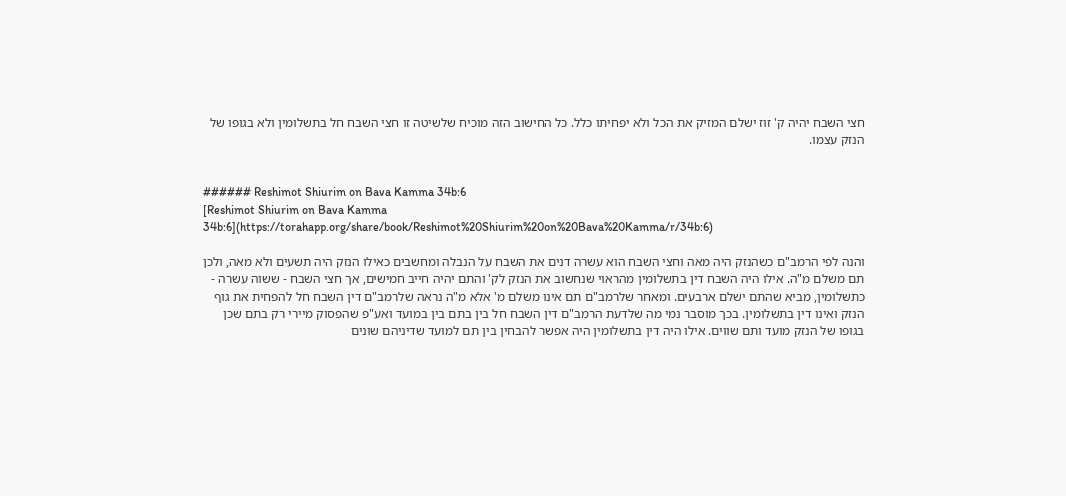חצי השבח יהיה ק' זוז ישלם המזיק את הכל ולא יפחיתו כלל. כל החישוב הזה מוכיח שלשיטה זו חצי השבח חל בתשלומין ולא בגופו של הנזק עצמו.


###### Reshimot Shiurim on Bava Kamma 34b:6
[Reshimot Shiurim on Bava Kamma 34b:6](https://torahapp.org/share/book/Reshimot%20Shiurim%20on%20Bava%20Kamma/r/34b:6)

והנה לפי הרמב"ם כשהנזק היה מאה וחצי השבח הוא עשרה דנים את השבח על הנבלה ומחשבים כאילו הנזק היה תשעים ולא מאה, ולכן תם משלם מ"ה. אילו היה השבח דין בתשלומין מהראוי שנחשוב את הנזק לק' והתם יהיה חייב חמישים, אך חצי השבח - ששוה עשרה - כתשלומין, מביא שהתם ישלם ארבעים. ומאחר שלרמב"ם תם אינו משלם מ' אלא מ"ה נראה שלרמב"ם דין השבח חל להפחית את גוף הנזק ואינו דין בתשלומין. בכך מוסבר נמי מה שלדעת הרמב"ם דין השבח חל בין בתם בין במועד ואע"פ שהפסוק מיירי רק בתם שכן בגופו של הנזק מועד ותם שווים. אילו היה דין בתשלומין היה אפשר להבחין בין תם למועד שדיניהם שונים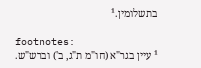בתשלומין.¹

footnotes:
¹ עיין בגר"א (חו"מ ת"ג, ב') וברש"ש.